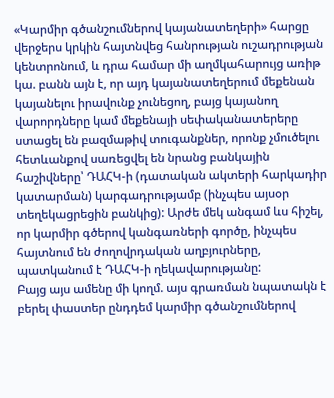«Կարմիր գծանշումներով կայանատեղերի» հարցը վերջերս կրկին հայտնվեց հանրության ուշադրության կենտրոնում, և դրա համար մի աղմկահարույց առիթ կա. բանն այն է, որ այդ կայանատեղերում մեքենան կայանելու իրավունք չունեցող, բայց կայանող վարորդները կամ մեքենայի սեփականատերերը ստացել են բազմաթիվ տուգանքներ, որոնք չմուծելու հետևանքով սառեցվել են նրանց բանկային հաշիվները՝ ԴԱՀԿ-ի (դատական ակտերի հարկադիր կատարման) կարգադրությամբ (ինչպես այսօր տեղեկացրեցին բանկից): Արժե մեկ անգամ ևս հիշել, որ կարմիր գծերով կանգառների գործը, ինչպես հայտնում են ժողովրդական աղբյուրները, պատկանում է ԴԱՀԿ-ի ղեկավարությանը:
Բայց այս ամենը մի կողմ. այս գրառման նպատակն է բերել փաստեր ընդդեմ կարմիր գծանշումներով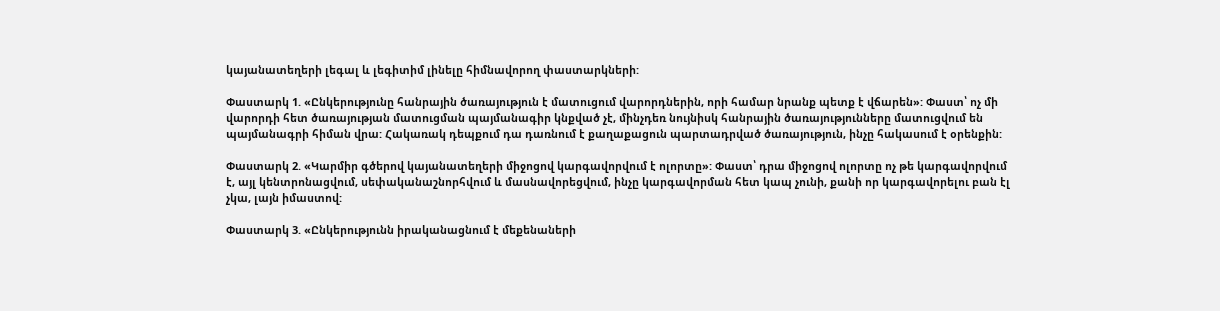կայանատեղերի լեգալ և լեգիտիմ լինելը հիմնավորող փաստարկների:

Փաստարկ 1. «Ընկերությունը հանրային ծառայություն է մատուցում վարորդներին, որի համար նրանք պետք է վճարեն»: Փաստ՝ ոչ մի վարորդի հետ ծառայության մատուցման պայմանագիր կնքված չէ, մինչդեռ նույնիսկ հանրային ծառայությունները մատուցվում են պայմանագրի հիման վրա: Հակառակ դեպքում դա դառնում է քաղաքացուն պարտադրված ծառայություն, ինչը հակասում է օրենքին:

Փաստարկ 2. «Կարմիր գծերով կայանատեղերի միջոցով կարգավորվում է ոլորտը»: Փաստ՝ դրա միջոցով ոլորտը ոչ թե կարգավորվում է, այլ կենտրոնացվում, սեփականաշնորհվում և մասնավորեցվում, ինչը կարգավորման հետ կապ չունի, քանի որ կարգավորելու բան էլ չկա, լայն իմաստով:

Փաստարկ 3. «Ընկերությունն իրականացնում է մեքենաների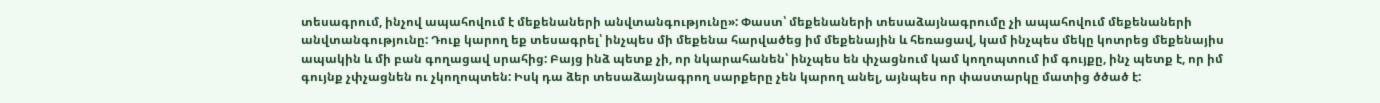տեսագրում, ինչով ապահովում է մեքենաների անվտանգությունը»: Փաստ՝ մեքենաների տեսաձայնագրումը չի ապահովում մեքենաների անվտանգությունը: Դուք կարող եք տեսագրել՝ ինչպես մի մեքենա հարվածեց իմ մեքենային և հեռացավ, կամ ինչպես մեկը կոտրեց մեքենայիս ապակին և մի բան գողացավ սրահից: Բայց ինձ պետք չի, որ նկարահանեն՝ ինչպես են փչացնում կամ կողոպտում իմ գույքը, ինչ պետք է, որ իմ գույնք չփչացնեն ու չկողոպտեն: Իսկ դա ձեր տեսաձայնագրող սարքերը չեն կարող անել, այնպես որ փաստարկը մատից ծծած է: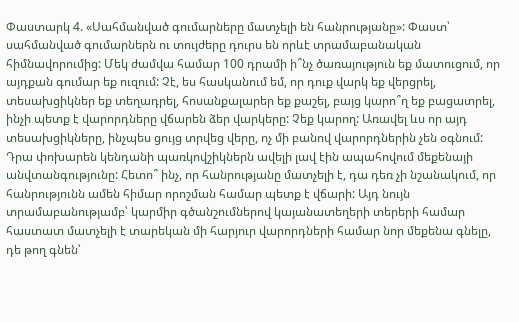Փաստարկ 4. «Սահմանված գումարները մատչելի են հանրությանը»: Փաստ՝ սահմանված գումարներն ու տույժերը դուրս են որևէ տրամաբանական հիմնավորումից: Մեկ ժամվա համար 100 դրամի ի՞նչ ծառայություն եք մատուցում, որ այդքան գումար եք ուզում: Չէ, ես հասկանում եմ, որ դուք վարկ եք վերցրել, տեսախցիկներ եք տեղադրել, հոսանքալարեր եք քաշել, բայց կարո՞ղ եք բացատրել, ինչի պետք է վարորդները վճարեն ձեր վարկերը: Չեք կարող: Առավել ևս որ այդ տեսախցիկները, ինչպես ցույց տրվեց վերը, ոչ մի բանով վարորդներին չեն օգնում: Դրա փոխարեն կենդանի պառկովշիկներն ավելի լավ էին ապահովում մեքենայի անվտանգությունը: Հետո՞ ինչ, որ հանրությանը մատչելի է, դա դեռ չի նշանակում, որ հանրությունն ամեն հիմար որոշման համար պետք է վճարի: Այդ նույն տրամաբանությամբ՝ կարմիր գծանշումներով կայանատեղերի տերերի համար հաստատ մատչելի է տարեկան մի հարյուր վարորդների համար նոր մեքենա գնելը, դե թող գնեն՝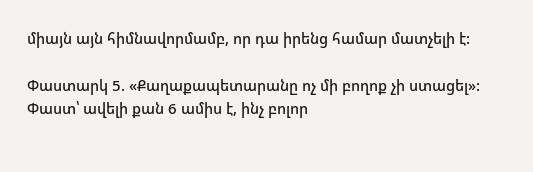միայն այն հիմնավորմամբ, որ դա իրենց համար մատչելի է:

Փաստարկ 5. «Քաղաքապետարանը ոչ մի բողոք չի ստացել»: Փաստ՝ ավելի քան 6 ամիս է, ինչ բոլոր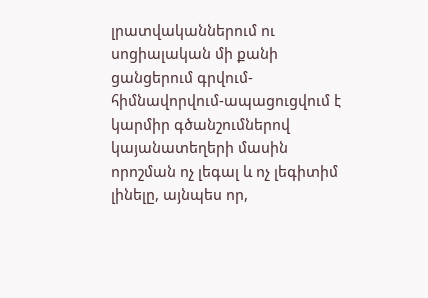լրատվականներում ու սոցիալական մի քանի ցանցերում գրվում-հիմնավորվում-ապացուցվում է կարմիր գծանշումներով կայանատեղերի մասին որոշման ոչ լեգալ և ոչ լեգիտիմ լինելը, այնպես որ,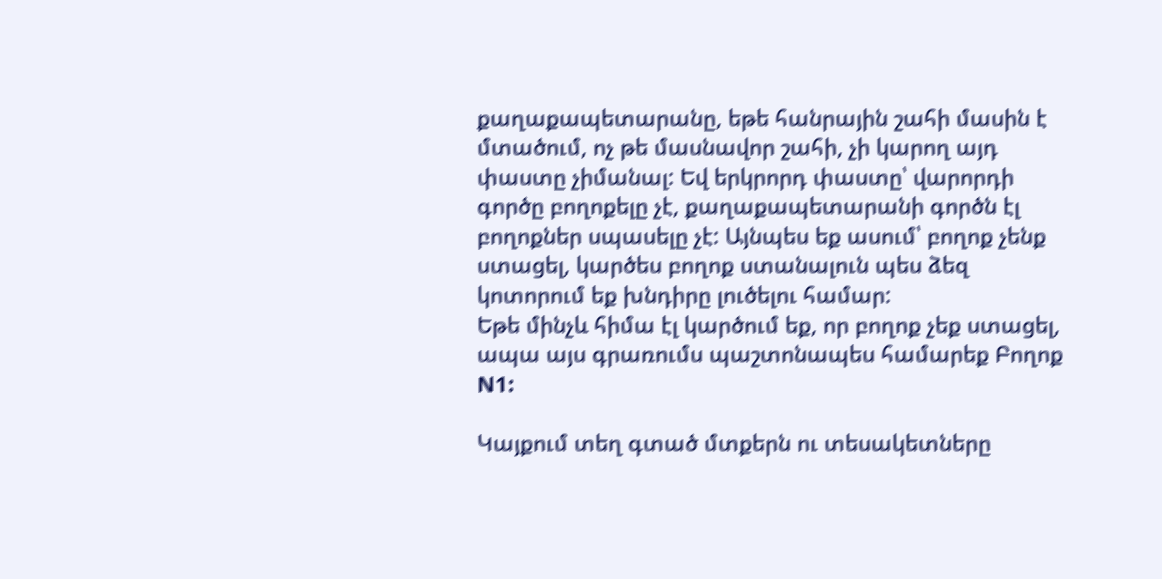քաղաքապետարանը, եթե հանրային շահի մասին է մտածում, ոչ թե մասնավոր շահի, չի կարող այդ փաստը չիմանալ: Եվ երկրորդ փաստը՝ վարորդի գործը բողոքելը չէ, քաղաքապետարանի գործն էլ բողոքներ սպասելը չէ: Այնպես եք ասում՝ բողոք չենք ստացել, կարծես բողոք ստանալուն պես ձեզ կոտորում եք խնդիրը լուծելու համար:
Եթե մինչև հիմա էլ կարծում եք, որ բողոք չեք ստացել, ապա այս գրառումս պաշտոնապես համարեք Բողոք N1:

Կայքում տեղ գտած մտքերն ու տեսակետները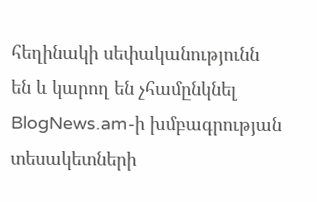հեղինակի սեփականությունն են և կարող են չհամընկնել BlogNews.am-ի խմբագրության տեսակետների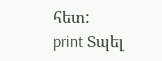հետ:
print Տպել